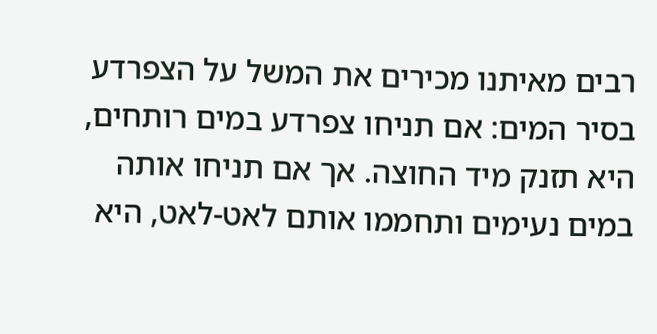רבים מאיתנו מכירים את המשל על הצפרדע בסיר המים: אם תניחו צפרדע במים רותחים, היא תזנק מיד החוצה. אך אם תניחו אותה במים נעימים ותחממו אותם לאט-לאט, היא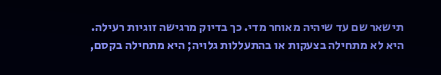תישאר שם עד שיהיה מאוחר מדי. כך בדיוק מרגישה זוגיות רעילה. היא לא מתחילה בצעקות או בהתעללות גלויה; היא מתחילה בקסם,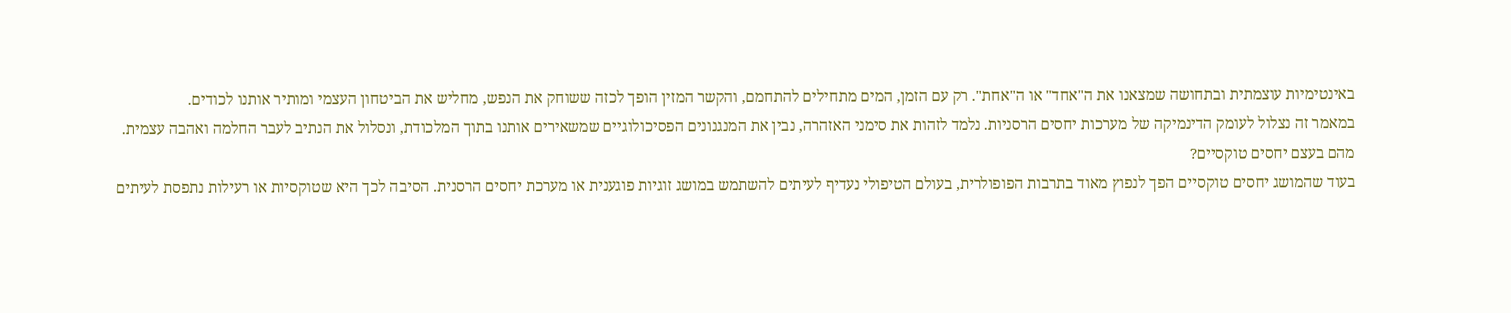באינטימיות עוצמתית ובתחושה שמצאנו את ה"אחד" או ה"אחת". רק עם הזמן, המים מתחילים להתחמם, והקשר המזין הופך לכזה ששוחק את הנפש, מחליש את הביטחון העצמי ומותיר אותנו לכודים.
במאמר זה נצלול לעומק הדינמיקה של מערכות יחסים הרסניות. נלמד לזהות את סימני האזהרה, נבין את המנגנונים הפסיכולוגיים שמשאירים אותנו בתוך המלכודת, ונסלול את הנתיב לעבר החלמה ואהבה עצמית.
מהם בעצם יחסים טוקסיים?
בעוד שהמושג יחסים טוקסיים הפך לנפוץ מאוד בתרבות הפופולרית, בעולם הטיפולי נעדיף לעיתים להשתמש במושג זוגיות פוגענית או מערכת יחסים הרסנית. הסיבה לכך היא שטוקסיות או רעילות נתפסת לעיתים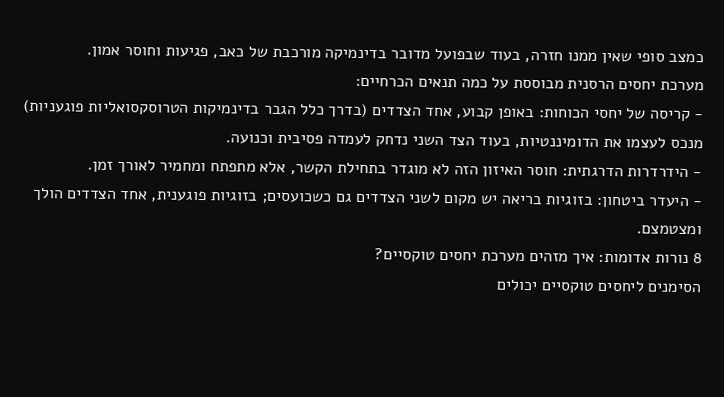כמצב סופי שאין ממנו חזרה, בעוד שבפועל מדובר בדינמיקה מורכבת של כאב, פגיעות וחוסר אמון.
מערכת יחסים הרסנית מבוססת על כמה תנאים הכרחיים:
- קריסה של יחסי הכוחות: באופן קבוע, אחד הצדדים (בדרך כלל הגבר בדינמיקות הטרוסקסואליות פוגעניות) מנכס לעצמו את הדומיננטיות, בעוד הצד השני נדחק לעמדה פסיבית וכנועה.
- הידרדרות הדרגתית: חוסר האיזון הזה לא מוגדר בתחילת הקשר, אלא מתפתח ומחמיר לאורך זמן.
- היעדר ביטחון: בזוגיות בריאה יש מקום לשני הצדדים גם כשכועסים; בזוגיות פוגענית, אחד הצדדים הולך ומצטמצם.
8 נורות אדומות: איך מזהים מערכת יחסים טוקסיים?
הסימנים ליחסים טוקסיים יכולים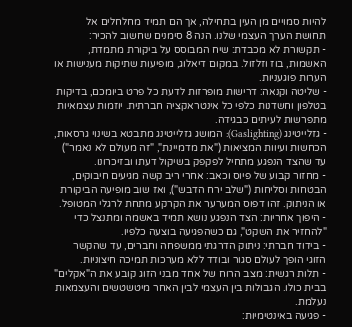להיות סמויים מן העין בתחילה, אך הם תמיד מחלחלים אל תחושת הערך העצמי שלנו. הנה 8 סימנים שחשוב להכיר:
- תקשורת לא מכבדת: שיח המבוסס על ביקורת מתמדת, האשמות, בוז וזלזול. במקום דיאלוג, מופיעות שתיקות מענישות או הערות פוגעניות.
- שליטה וקנאה: דרישות מופרזות לדעת כל פרט ביומכם, בדיקות בטלפון וחשדנות כלפי כל אינטראקציה חברתית. יוזמות עצמאיות מתפרשות לעיתים כבגידה.
- גזלייטינג (Gaslighting): המושג גזלייטינג מתבטא בשינוי גרסאות, הכחשות ועיוות המציאות ("את מדמיינת", "זה מעולם לא נאמר") עד שהצד הנפגע מתחיל לפקפק בשיקול דעתו ובזיכרונו.
- מחזור קבוע של פיוס וכאב: אחרי ריב קשה מגיעים חיבוקים, הבטחות וסליחות ("שלב ירח הדבש"), ואז שוב מופיעה הביקורת או הניתוק. זהו דפוס המערער את הקרקע מתחת לרגלי המטופל.
- היפוך אחריות: הצד הנפגע נושא תמיד באשמה ומתנצל כדי "להחזיר את השקט", גם כשהפגיעה בוצעה כלפיו.
- בידוד חברתי: ניתוק הדרגתי ממשפחה וחברים, עד שהקשר הזוגי הופך לעולם סגור ובודד ללא מערכות תמיכה חיצוניות.
- תלות רגשית: מצב הרוח של אחד מבני הזוג קובע את ה"אקלים" בבית כולו. הגבולות בין העצמי לבין האחר מיטשטשים והעצמאות נעלמת.
- פגיעה באינטימיות: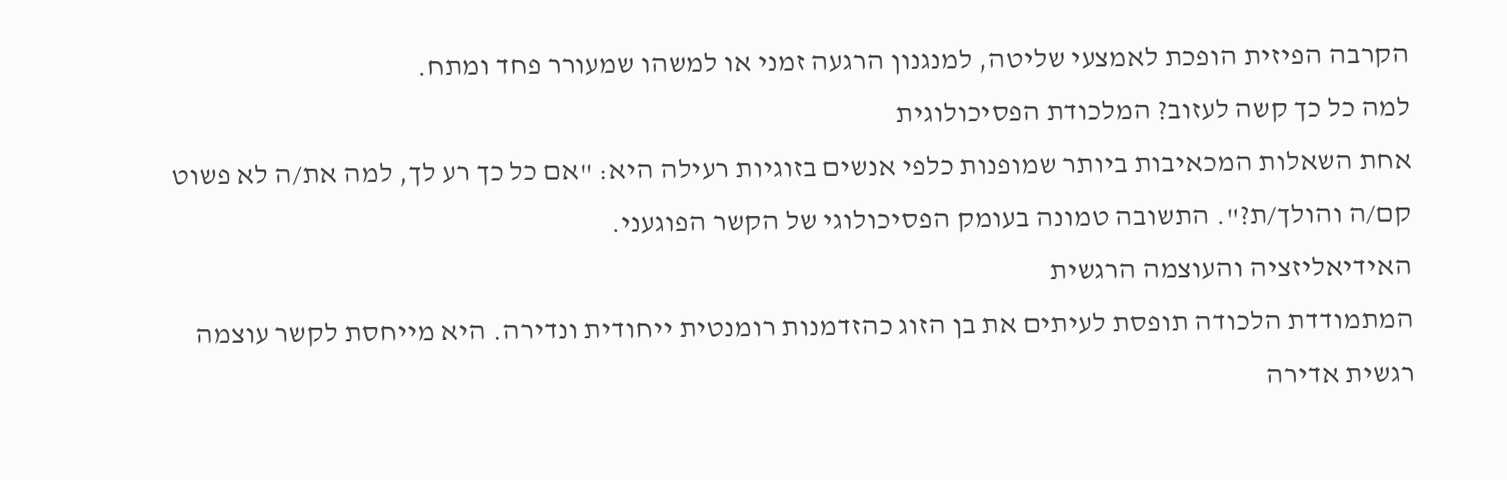הקרבה הפיזית הופכת לאמצעי שליטה, למנגנון הרגעה זמני או למשהו שמעורר פחד ומתח.
למה כל כך קשה לעזוב? המלכודת הפסיכולוגית
אחת השאלות המכאיבות ביותר שמופנות כלפי אנשים בזוגיות רעילה היא: "אם כל כך רע לך, למה את/ה לא פשוט קם/ה והולך/ת?". התשובה טמונה בעומק הפסיכולוגי של הקשר הפוגעני.
האידיאליזציה והעוצמה הרגשית
המתמודדת הלכודה תופסת לעיתים את בן הזוג כהזדמנות רומנטית ייחודית ונדירה. היא מייחסת לקשר עוצמה רגשית אדירה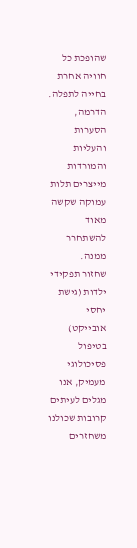שהופכת כל חוויה אחרת בחייה לתפלה. הדרמה, הסערות והעליות והמורדות מייצרים תלות עמוקה שקשה מאוד להשתחרר ממנה.
שחזור תפקידי ילדות (גישת יחסי אובייקט)
בטיפול פסיכולוגי מעמיק, אנו מגלים לעיתים קרובות שכולנו משחזרים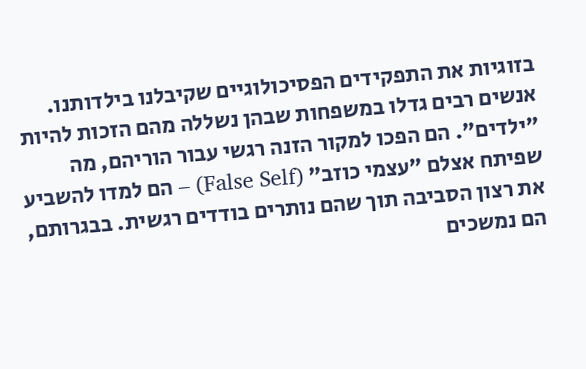בזוגיות את התפקידים הפסיכולוגיים שקיבלנו בילדותנו. אנשים רבים גדלו במשפחות שבהן נשללה מהם הזכות להיות "ילדים". הם הפכו למקור הזנה רגשי עבור הוריהם, מה שפיתח אצלם "עצמי כוזב" (False Self) – הם למדו להשביע את רצון הסביבה תוך שהם נותרים בודדים רגשית. בבגרותם, הם נמשכים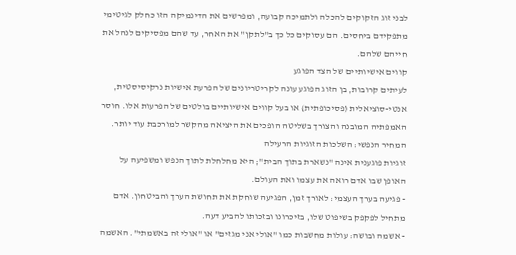לבני זוג הזקוקים להכלה ולתמיכה קבועה, ומפרשים את הדינמיקה הזו כחלק לגיטימי מתפקידם ביחסים. הם עסוקים כל כך ב"לתקן" את האחר, עד שהם מפסיקים לנהל את חייהם שלהם.
קווים אישיותיים של הצד הפוגע
לעיתים קרובות, בן הזוג הפוגע עונה לקריטריונים של הפרעת אישיות נרקיסיסטית, אנטי-סוציאלית (פסיכופתית) או בעל קווים אישיותיים בולטים של הפרעות אלו. חוסר האמפתיה המובנה והצורך בשליטה הופכים את היציאה מהקשר למורכבת עוד יותר.
המחיר הנפשי: השלכות הזוגיות הרעילה
זוגיות פוגענית אינה "נשארת בתוך הבית"; היא מחלחלת לתוך הנפש ומשפיעה על האופן שבו אדם רואה את עצמו ואת העולם.
- פגיעה בערך העצמי: לאורך זמן, הפגיעה שוחקת את תחושת הערך והביטחון. אדם מתחיל לפקפק בשיפוט שלו, בזיכרונו ובזכותו להביע דעה.
- אשמה ובושה: עולות מחשבות כמו "אולי אני מגזים" או "אולי זה באשמתי". האשמה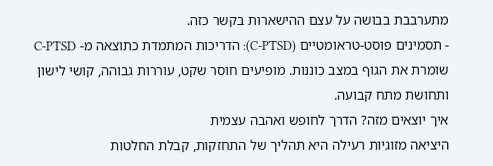מתערבבת בבושה על עצם ההישארות בקשר כזה.
- תסמינים פוסט-טראומטיים (C-PTSD): הדריכות המתמדת כתוצאה מ- C-PTSD שומרת את הגוף במצב כוננות. מופיעים חוסר שקט, עוררות גבוהה, קושי לישון ותחושת מתח קבועה.
איך יוצאים מזה? הדרך לחופש ואהבה עצמית
היציאה מזוגיות רעילה היא תהליך של התחזקות, קבלת החלטות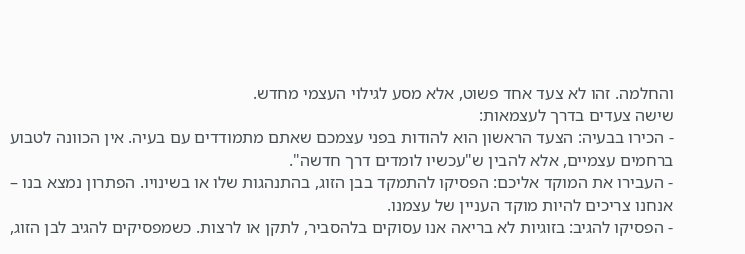והחלמה. זהו לא צעד אחד פשוט, אלא מסע לגילוי העצמי מחדש.
שישה צעדים בדרך לעצמאות:
- הכירו בבעיה: הצעד הראשון הוא להודות בפני עצמכם שאתם מתמודדים עם בעיה. אין הכוונה לטבוע ברחמים עצמיים, אלא להבין ש"עכשיו לומדים דרך חדשה".
- העבירו את המוקד אליכם: הפסיקו להתמקד בבן הזוג, בהתנהגות שלו או בשינויו. הפתרון נמצא בנו – אנחנו צריכים להיות מוקד העניין של עצמנו.
- הפסיקו להגיב: בזוגיות לא בריאה אנו עסוקים בלהסביר, לתקן או לרצות. כשמפסיקים להגיב לבן הזוג,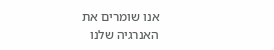אנו שומרים את האנרגיה שלנו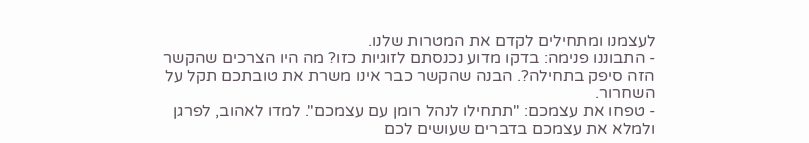לעצמנו ומתחילים לקדם את המטרות שלנו.
- התבוננו פנימה: בדקו מדוע נכנסתם לזוגיות כזו? מה היו הצרכים שהקשר הזה סיפק בתחילה?. הבנה שהקשר כבר אינו משרת את טובתכם תקל על השחרור.
- טפחו את עצמכם: "תתחילו לנהל רומן עם עצמכם". למדו לאהוב, לפרגן ולמלא את עצמכם בדברים שעושים לכם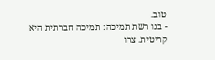טוב.
- בנו רשת תמיכה: תמיכה חברתית היא קריטית. צרו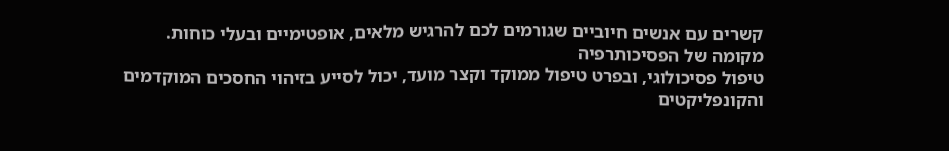קשרים עם אנשים חיוביים שגורמים לכם להרגיש מלאים, אופטימיים ובעלי כוחות.
מקומה של הפסיכותרפיה
טיפול פסיכולוגי, ובפרט טיפול ממוקד וקצר מועד, יכול לסייע בזיהוי החסכים המוקדמים והקונפליקטים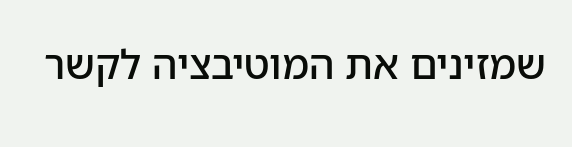שמזינים את המוטיבציה לקשר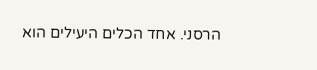הרסני. אחד הכלים היעילים הוא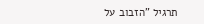תרגיל "הזבוב על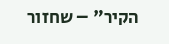הקיר" – שחזור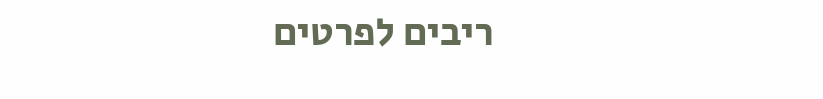ריבים לפרטים